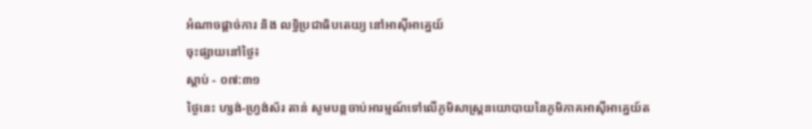អំណាចផ្តាច់ការ និង លទ្ធិប្រជាធិបតេយ្យ នៅអាស៊ីអាគ្នេយ៍
ចុះផ្សាយនៅថ្ងៃ៖
ស្តាប់ - ០៧:៣១
ថ្ងៃនេះ ហ្សង់-ហ្វ្រង់ស័រ តាន់ សូមបន្តចាប់អារម្មណ៍ទៅលើភូមិសាស្ត្រនយោបាយនៃភូមិភាគអាស៊ីអាគ្នេយ៍ត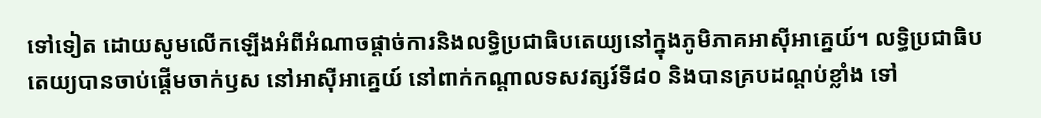ទៅទៀត ដោយសូមលើកឡើងអំពីអំណាចផ្តាច់ការនិងលទ្ធិប្រជាធិបតេយ្យនៅក្នុងភូមិភាគអាស៊ីអាគ្នេយ៍។ លទ្ធិប្រជាធិបតេយ្យបានចាប់ផ្តើមចាក់ឫស នៅអាស៊ីអាគ្នេយ៍ នៅពាក់កណ្តាលទសវត្សរ៍ទី៨០ និងបានគ្របដណ្តប់ខ្លាំង ទៅ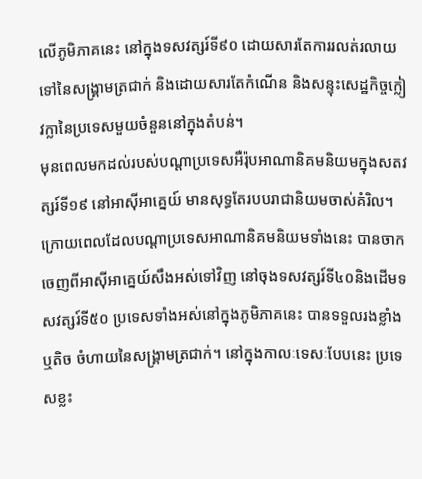លើភូមិភាគនេះ នៅក្នុងទសវត្សរ៍ទី៩០ ដោយសារតែការរលត់រលាយទៅនៃសង្គ្រាមត្រជាក់ និងដោយសារតែកំណើន និងសន្ទុះសេដ្ឋកិច្ចក្លៀវក្លានៃប្រទេសមួយចំនួននៅក្នុងតំបន់។
មុនពេលមកដល់របស់បណ្តាប្រទេសអឺរ៉ុបអាណានិគមនិយមក្នុងសតវត្សរ៍ទី១៩ នៅអាស៊ីអាគ្នេយ៍ មានសុទ្ធតែរបបរាជានិយមចាស់គំរិល។ ក្រោយពេលដែលបណ្តាប្រទេសអាណានិគមនិយមទាំងនេះ បានចាកចេញពីអាស៊ីអាគ្នេយ៍សឹងអស់ទៅវិញ នៅចុងទសវត្សរ៍ទី៤០និងដើមទសវត្សរ៍ទី៥០ ប្រទេសទាំងអស់នៅក្នុងភូមិភាគនេះ បានទទួលរងខ្លាំងឬតិច ចំហាយនៃសង្គ្រាមត្រជាក់។ នៅក្នុងកាលៈទេសៈបែបនេះ ប្រទេសខ្លះ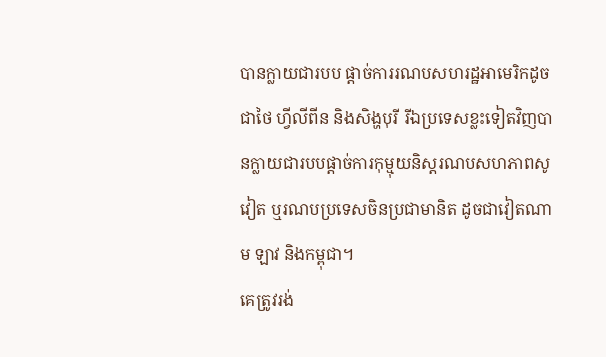បានក្លាយជារបប ផ្តាច់ការរណបសហរដ្ឋអាមេរិកដូចជាថៃ ហ្វីលីពីន និងសិង្ហបុរី រីឯប្រទេសខ្លះទៀតវិញបានក្លាយជារបបផ្តាច់ការកុម្មុយនិស្តរណបសហភាពសូវៀត ឬរណបប្រទេសចិនប្រជាមានិត ដូចជាវៀតណាម ឡាវ និងកម្ពុជា។
គេត្រូវរង់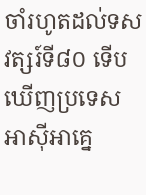ចាំរហូតដល់ទសវត្សរ៍ទី៨០ ទើបឃើញប្រទេសអាស៊ីអាគ្នេ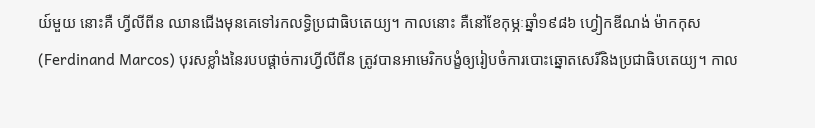យ៍មួយ នោះគឺ ហ្វីលីពីន ឈានជើងមុនគេទៅរកលទ្ធិប្រជាធិបតេយ្យ។ កាលនោះ គឺនៅខែកុម្ភៈឆ្នាំ១៩៨៦ ហ្វៀកឌីណង់ ម៉ាកកុស(Ferdinand Marcos) បុរសខ្លាំងនៃរបបផ្តាច់ការហ្វីលីពីន ត្រូវបានអាមេរិកបង្ខំឲ្យរៀបចំការបោះឆ្នោតសេរីនិងប្រជាធិបតេយ្យ។ កាល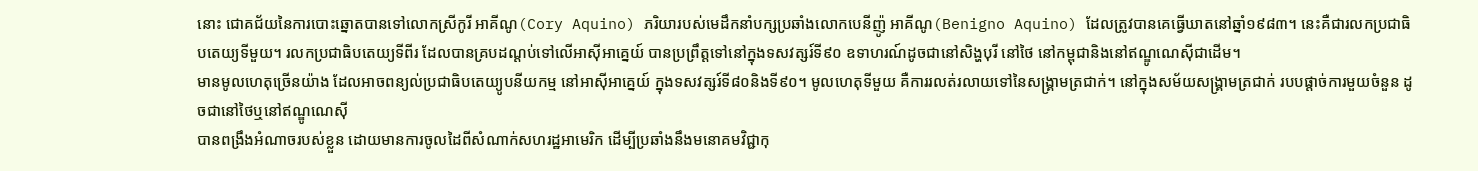នោះ ជោគជ័យនៃការបោះឆ្នោតបានទៅលោកស្រីកូរី អាគីណូ(Cory Aquino) ភរិយារបស់មេដឹកនាំបក្សប្រឆាំងលោកបេនីញ៉ូ អាគីណូ(Benigno Aquino) ដែលត្រូវបានគេធ្វើឃាតនៅឆ្នាំ១៩៨៣។ នេះគឺជារលកប្រជាធិបតេយ្យទីមួយ។ រលកប្រជាធិបតេយ្យទីពីរ ដែលបានគ្របដណ្តប់ទៅលើអាស៊ីអាគ្នេយ៍ បានប្រព្រឹត្តទៅនៅក្នុងទសវត្សរ៍ទី៩០ ឧទាហរណ៍ដូចជានៅសិង្ហបុរី នៅថៃ នៅកម្ពុជានិងនៅឥណ្ឌូណេស៊ីជាដើម។
មានមូលហេតុច្រើនយ៉ាង ដែលអាចពន្យល់ប្រជាធិបតេយ្យូបនីយកម្ម នៅអាស៊ីអាគ្នេយ៍ ក្នុងទសវត្សរ៍ទី៨០និងទី៩០។ មូលហេតុទីមួយ គឺការរលត់រលាយទៅនៃសង្រ្គាមត្រជាក់។ នៅក្នុងសម័យសង្គ្រាមត្រជាក់ របបផ្តាច់ការមួយចំនួន ដូចជានៅថៃឬនៅឥណ្ឌូណេស៊ី
បានពង្រឹងអំណាចរបស់ខ្លួន ដោយមានការចូលដៃពីសំណាក់សហរដ្ឋអាមេរិក ដើម្បីប្រឆាំងនឹងមនោគមវិជ្ជាកុ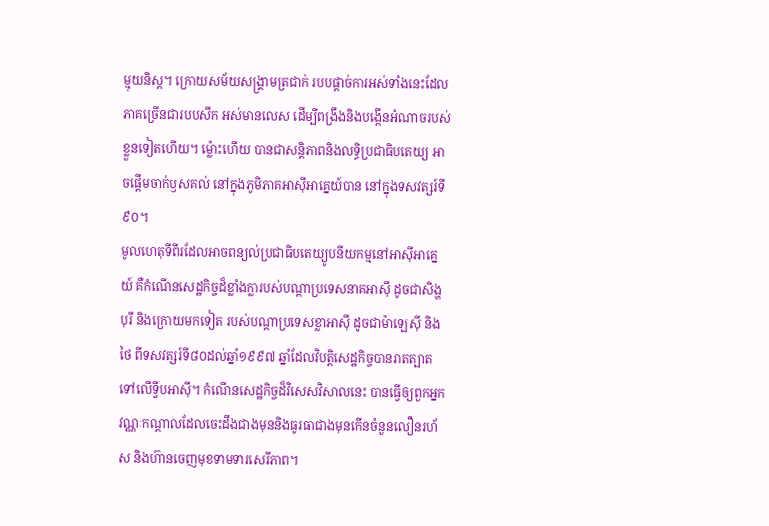ម្មុយនិស្ត។ ក្រោយសម័យសង្គ្រាមត្រជាក់ របបផ្តាច់ការអស់ទាំងនេះដែលភាគច្រើនជារបបសឹក អស់មានលេស ដើម្បីពង្រឹងនិងបង្កើនអំណាចរបស់ខ្លួនទៀតហើយ។ ម្ល៉ោះហើយ បានជាសន្តិភាពនិងលទ្ធិប្រជាធិបតេយ្យ អាចផ្តើមចាក់ឫសគល់ នៅក្នុងភូមិភាគអាស៊ីអាគ្នេយ៍បាន នៅក្នុងទសវត្សរ៍ទី៩០។
មូលហេតុទីពីរដែលអាចពន្យល់ប្រជាធិបតេយ្យូបនីយកម្មនៅអាស៊ីអាគ្នេយ៍ គឺកំណើនសេដ្ឋកិច្ចដ៏ខ្លាំងក្លារបស់បណ្តាប្រទេសនាគអាស៊ី ដូចជាសិង្ហបុរី និងក្រោយមកទៀត របស់បណ្តាប្រទេសខ្លាអាស៊ី ដូចជាម៉ាឡេស៊ី និងថៃ ពីទសវត្សរ៍ទី៨០ដល់ឆ្នាំ១៩៩៧ ឆ្នាំដែលវិបត្តិសេដ្ឋកិច្ចបានរាតត្បាតទៅលើទ្វីបអាស៊ី។ កំណើនសេដ្ឋកិច្ចដ៏វិសេសវិសាលនេះ បានធ្វើឲ្យពួកអ្នកវណ្ណៈកណ្តាលដែលចេះដឹងជាងមុននិងធូរធាជាងមុនកើនចំនួនលឿនរហ័ស និងហ៊ានចេញមុខទាមទារសេរីភាព។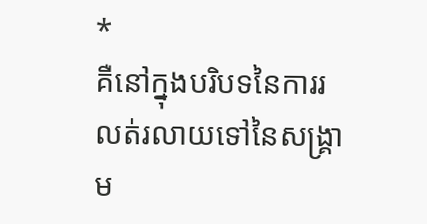*
គឺនៅក្នុងបរិបទនៃការរលត់រលាយទៅនៃសង្គ្រាម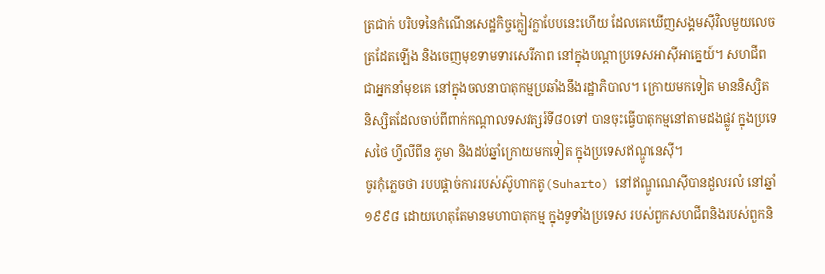ត្រជាក់ បរិបទនៃកំណើនសេដ្ឋកិច្ចក្លៀវក្លាបែបនេះហើយ ដែលគេឃើញសង្គមស៊ីវិលមួយលេចត្រដែតឡើង និងចេញមុខទាមទារសេរីភាព នៅក្នុងបណ្តាប្រទេសអាស៊ីអាគ្នេយ៍។ សហជីព ជាអ្នកនាំមុខគេ នៅក្នុងចលនាបាតុកម្មប្រឆាំងនឹងរដ្ឋាភិបាល។ ក្រោយមកទៀត មាននិស្សិត និស្សិតដែលចាប់ពីពាក់កណ្តាលទសវត្សរ៍ទី៨០ទៅ បានចុះធ្វើបាតុកម្មនៅតាមដងផ្លូវ ក្នុងប្រទេសថៃ ហ្វីលីពីន ភូមា និងដប់ឆ្នាំក្រោយមកទៀត ក្នុងប្រទេសឥណ្ឌូនេស៊ី។
ចូរកុំភ្លេចថា របបផ្តាច់ការរបស់ស៊ូហាកតូ(Suharto) នៅឥណ្ឌូណេស៊ីបានដួលរលំ នៅឆ្នាំ១៩៩៨ ដោយហេតុតែមានមហាបាតុកម្ម ក្នុងទូទាំងប្រទេស របស់ពួកសហជីពនិងរបស់ពួកនិ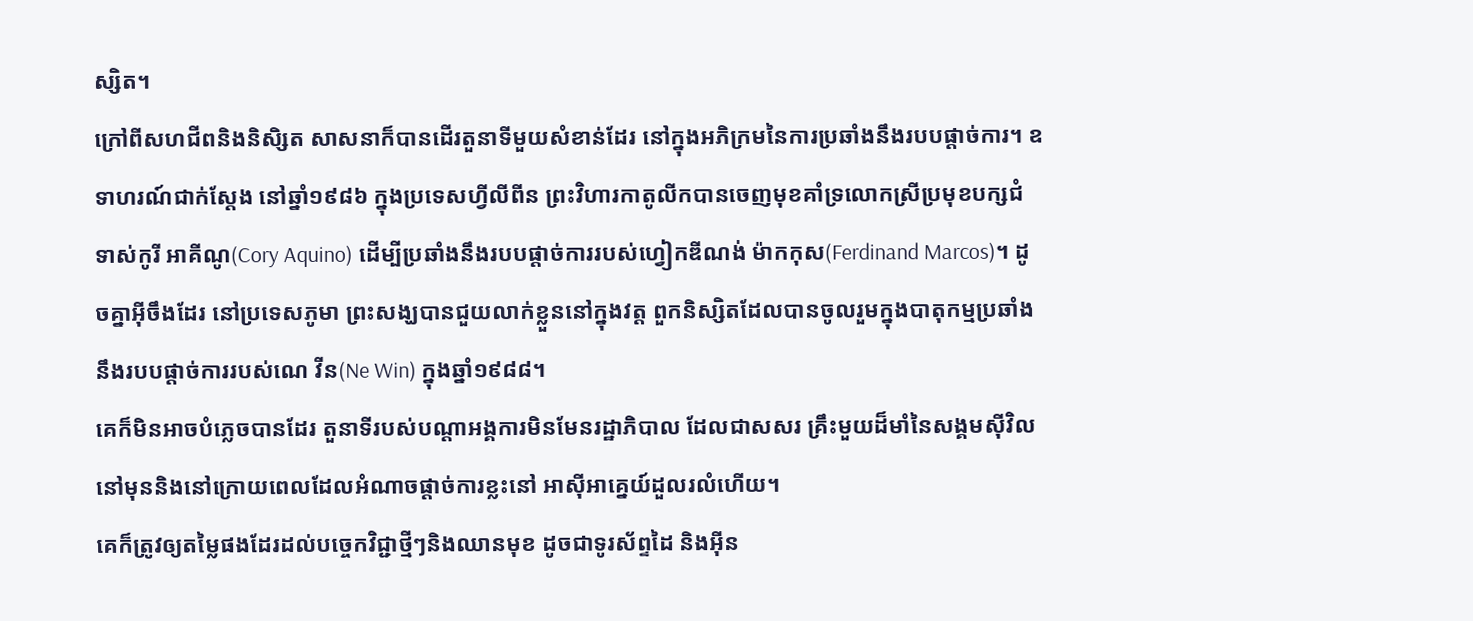ស្សិត។
ក្រៅពីសហជីពនិងនិសិ្សត សាសនាក៏បានដើរតួនាទីមួយសំខាន់ដែរ នៅក្នុងអភិក្រមនៃការប្រឆាំងនឹងរបបផ្តាច់ការ។ ឧទាហរណ៍ជាក់ស្តែង នៅឆ្នាំ១៩៨៦ ក្នុងប្រទេសហ្វីលីពីន ព្រះវិហារកាតូលីកបានចេញមុខគាំទ្រលោកស្រីប្រមុខបក្សជំទាស់កូរី អាគីណូ(Cory Aquino) ដើម្បីប្រឆាំងនឹងរបបផ្តាច់ការរបស់ហ្វៀកឌីណង់ ម៉ាកកុស(Ferdinand Marcos)។ ដូចគ្នាអ៊ីចឹងដែរ នៅប្រទេសភូមា ព្រះសង្ឃបានជួយលាក់ខ្លួននៅក្នុងវត្ត ពួកនិស្សិតដែលបានចូលរួមក្នុងបាតុកម្មប្រឆាំងនឹងរបបផ្តាច់ការរបស់ណេ វីន(Ne Win) ក្នុងឆ្នាំ១៩៨៨។
គេក៏មិនអាចបំភ្លេចបានដែរ តួនាទីរបស់បណ្តាអង្គការមិនមែនរដ្ឋាភិបាល ដែលជាសសរ គ្រឹះមួយដ៏មាំនៃសង្គមស៊ីវិល នៅមុននិងនៅក្រោយពេលដែលអំណាចផ្តាច់ការខ្លះនៅ អាស៊ីអាគ្នេយ៍ដួលរលំហើយ។
គេក៏ត្រូវឲ្យតម្លៃផងដែរដល់បច្ចេកវិជ្ជាថ្មីៗនិងឈានមុខ ដូចជាទូរស័ព្ទដៃ និងអ៊ីន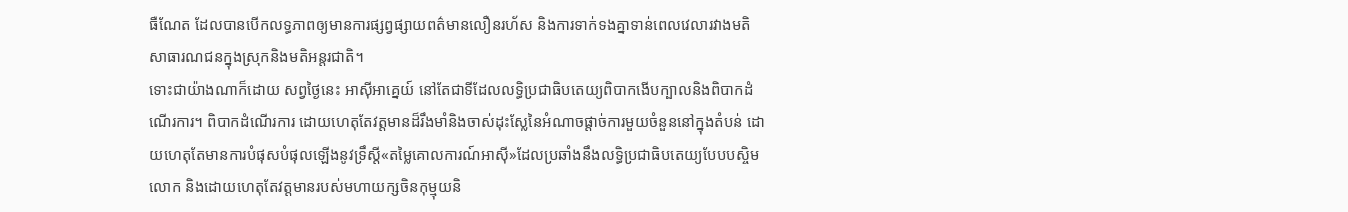ធឺណែត ដែលបានបើកលទ្ធភាពឲ្យមានការផ្សព្វផ្សាយពត៌មានលឿនរហ័ស និងការទាក់ទងគ្នាទាន់ពេលវេលារវាងមតិសាធារណជនក្នុងស្រុកនិងមតិអន្តរជាតិ។
ទោះជាយ៉ាងណាក៏ដោយ សព្វថ្ងៃនេះ អាស៊ីអាគ្នេយ៍ នៅតែជាទីដែលលទ្ធិប្រជាធិបតេយ្យពិបាកងើបក្បាលនិងពិបាកដំណើរការ។ ពិបាកដំណើរការ ដោយហេតុតែវត្តមានដ៏រឹងមាំនិងចាស់ដុះស្លែនៃអំណាចផ្តាច់ការមួយចំនួននៅក្នុងតំបន់ ដោយហេតុតែមានការបំផុសបំផុលឡើងនូវទ្រឹស្តី«តម្លៃគោលការណ៍អាស៊ី»ដែលប្រឆាំងនឹងលទ្ធិប្រជាធិបតេយ្យបែបបស្ចិមលោក និងដោយហេតុតែវត្តមានរបស់មហាយក្សចិនកុម្មុយនិ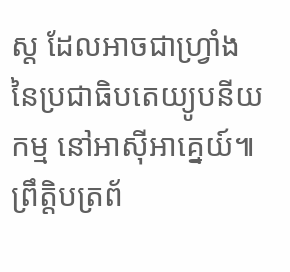ស្ត ដែលអាចជាហ្រ្វាំងនៃប្រជាធិបតេយ្យូបនីយកម្ម នៅអាស៊ីអាគ្នេយ៍៕
ព្រឹត្តិបត្រព័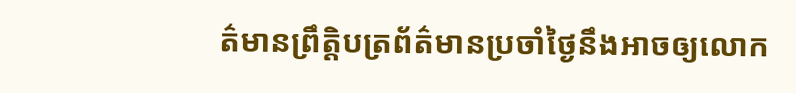ត៌មានព្រឹត្តិបត្រព័ត៌មានប្រចាំថ្ងៃនឹងអាចឲ្យលោក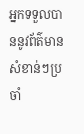អ្នកទទួលបាននូវព័ត៌មានសំខាន់ៗប្រចាំ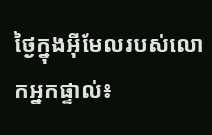ថ្ងៃក្នុងអ៊ីមែលរបស់លោកអ្នកផ្ទាល់៖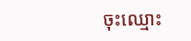ចុះឈ្មោះ